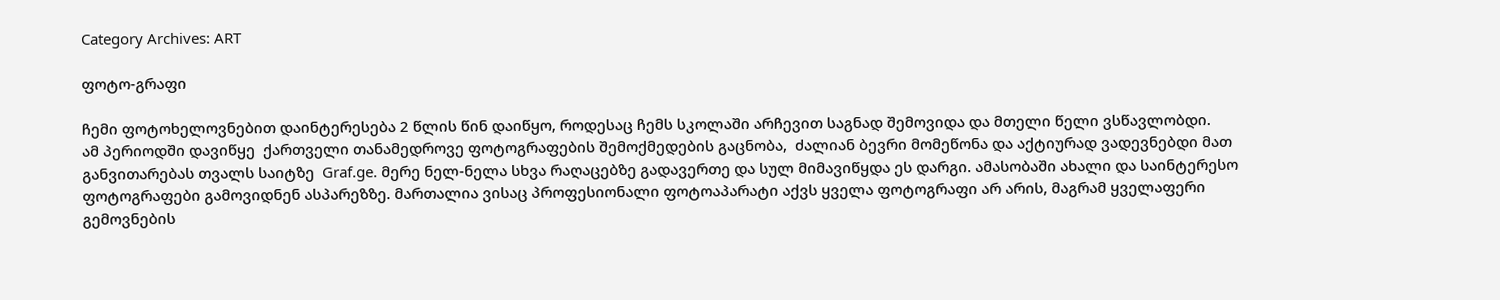Category Archives: ART

ფოტო-გრაფი

ჩემი ფოტოხელოვნებით დაინტერესება 2 წლის წინ დაიწყო, როდესაც ჩემს სკოლაში არჩევით საგნად შემოვიდა და მთელი წელი ვსწავლობდი.
ამ პერიოდში დავიწყე  ქართველი თანამედროვე ფოტოგრაფების შემოქმედების გაცნობა,  ძალიან ბევრი მომეწონა და აქტიურად ვადევნებდი მათ განვითარებას თვალს საიტზე  Graf.ge. მერე ნელ-ნელა სხვა რაღაცებზე გადავერთე და სულ მიმავიწყდა ეს დარგი. ამასობაში ახალი და საინტერესო  ფოტოგრაფები გამოვიდნენ ასპარეზზე. მართალია ვისაც პროფესიონალი ფოტოაპარატი აქვს ყველა ფოტოგრაფი არ არის, მაგრამ ყველაფერი გემოვნების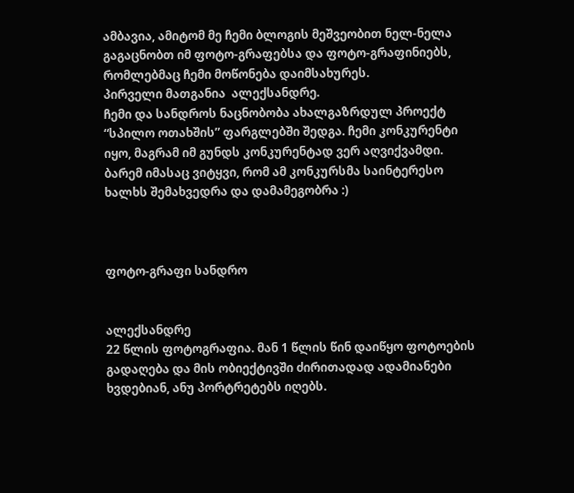ამბავია, ამიტომ მე ჩემი ბლოგის მეშვეობით ნელ-ნელა გაგაცნობთ იმ ფოტო-გრაფებსა და ფოტო-გრაფინიებს, რომლებმაც ჩემი მოწონება დაიმსახურეს.
პირველი მათგანია  ალექსანდრე.
ჩემი და სანდროს ნაცნობობა ახალგაზრდულ პროექტ “სპილო ოთახშის” ფარგლებში შედგა. ჩემი კონკურენტი იყო, მაგრამ იმ გუნდს კონკურენტად ვერ აღვიქვამდი. ბარემ იმასაც ვიტყვი, რომ ამ კონკურსმა საინტერესო ხალხს შემახვედრა და დამამეგობრა :)



ფოტო-გრაფი სანდრო


ალექსანდრე
22 წლის ფოტოგრაფია. მან 1 წლის წინ დაიწყო ფოტოების გადაღება და მის ობიექტივში ძირითადად ადამიანები ხვდებიან, ანუ პორტრეტებს იღებს.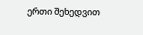ერთი შეხედვით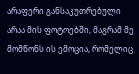არაფერი განსაკუთრებული არაა მის ფოტოებში, მაგრამ მე მომწონს ის ემოცია, რომელიც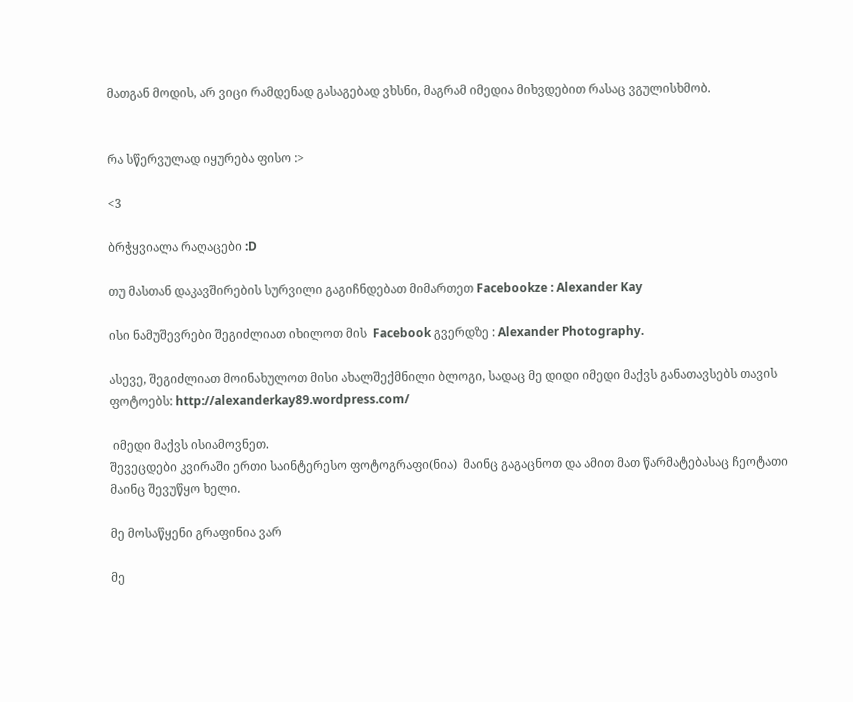მათგან მოდის, არ ვიცი რამდენად გასაგებად ვხსნი, მაგრამ იმედია მიხვდებით რასაც ვგულისხმობ.


რა სწერვულად იყურება ფისო :>

<3

ბრჭყვიალა რაღაცები :D

თუ მასთან დაკავშირების სურვილი გაგიჩნდებათ მიმართეთ Facebookze : Alexander Kay

ისი ნამუშევრები შეგიძლიათ იხილოთ მის  Facebook გვერდზე : Alexander Photography.

ასევე, შეგიძლიათ მოინახულოთ მისი ახალშექმნილი ბლოგი, სადაც მე დიდი იმედი მაქვს განათავსებს თავის ფოტოებს: http://alexanderkay89.wordpress.com/

 იმედი მაქვს ისიამოვნეთ.
შევეცდები კვირაში ერთი საინტერესო ფოტოგრაფი(ნია)  მაინც გაგაცნოთ და ამით მათ წარმატებასაც ჩეოტათი მაინც შევუწყო ხელი.

მე მოსაწყენი გრაფინია ვარ

მე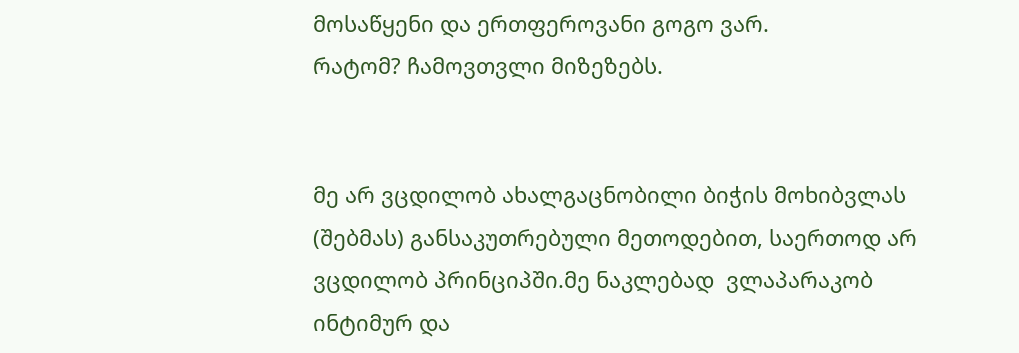მოსაწყენი და ერთფეროვანი გოგო ვარ.
რატომ? ჩამოვთვლი მიზეზებს.


მე არ ვცდილობ ახალგაცნობილი ბიჭის მოხიბვლას (შებმას) განსაკუთრებული მეთოდებით, საერთოდ არ ვცდილობ პრინციპში.მე ნაკლებად  ვლაპარაკობ ინტიმურ და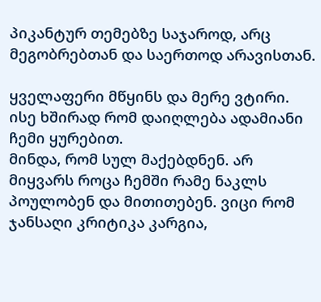პიკანტურ თემებზე საჯაროდ, არც მეგობრებთან და საერთოდ არავისთან.

ყველაფერი მწყინს და მერე ვტირი. ისე ხშირად რომ დაიღლება ადამიანი ჩემი ყურებით.
მინდა, რომ სულ მაქებდნენ. არ მიყვარს როცა ჩემში რამე ნაკლს პოულობენ და მითითებენ. ვიცი რომ ჯანსაღი კრიტიკა კარგია,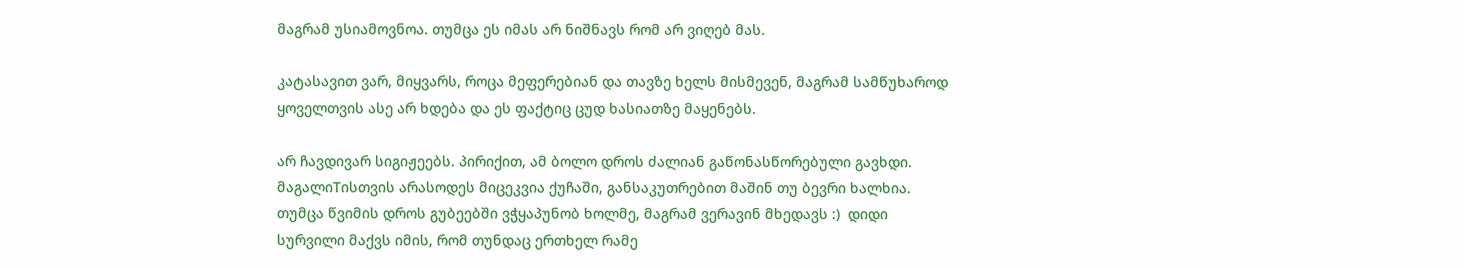მაგრამ უსიამოვნოა. თუმცა ეს იმას არ ნიშნავს რომ არ ვიღებ მას.

კატასავით ვარ, მიყვარს, როცა მეფერებიან და თავზე ხელს მისმევენ, მაგრამ სამწუხაროდ ყოველთვის ასე არ ხდება და ეს ფაქტიც ცუდ ხასიათზე მაყენებს.

არ ჩავდივარ სიგიჟეებს. პირიქით, ამ ბოლო დროს ძალიან გაწონასწორებული გავხდი. მაგალიTისთვის არასოდეს მიცეკვია ქუჩაში, განსაკუთრებით მაშინ თუ ბევრი ხალხია. თუმცა წვიმის დროს გუბეებში ვჭყაპუნობ ხოლმე, მაგრამ ვერავინ მხედავს :)  დიდი სურვილი მაქვს იმის, რომ თუნდაც ერთხელ რამე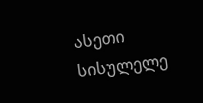ასეთი სისულელე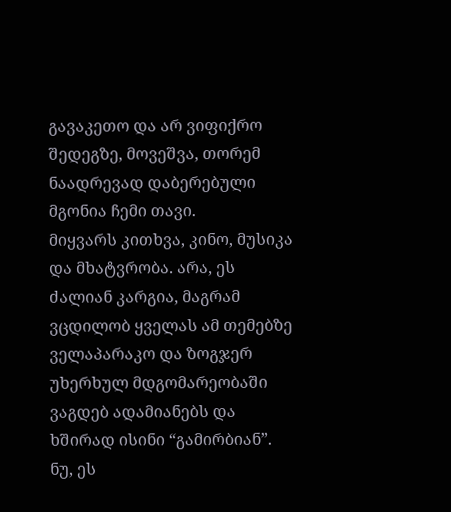გავაკეთო და არ ვიფიქრო შედეგზე, მოვეშვა, თორემ ნაადრევად დაბერებული მგონია ჩემი თავი.
მიყვარს კითხვა, კინო, მუსიკა და მხატვრობა. არა, ეს ძალიან კარგია, მაგრამ ვცდილობ ყველას ამ თემებზე ველაპარაკო და ზოგჯერ უხერხულ მდგომარეობაში ვაგდებ ადამიანებს და ხშირად ისინი “გამირბიან”.  ნუ, ეს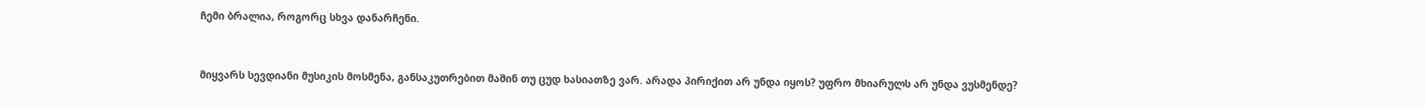ჩემი ბრალია, როგორც სხვა დანარჩენი.


მიყვარს სევდიანი მუსიკის მოსმენა, განსაკუთრებით მაშინ თუ ცუდ ხასიათზე ვარ. არადა პირიქით არ უნდა იყოს? უფრო მხიარულს არ უნდა ვუსმენდე?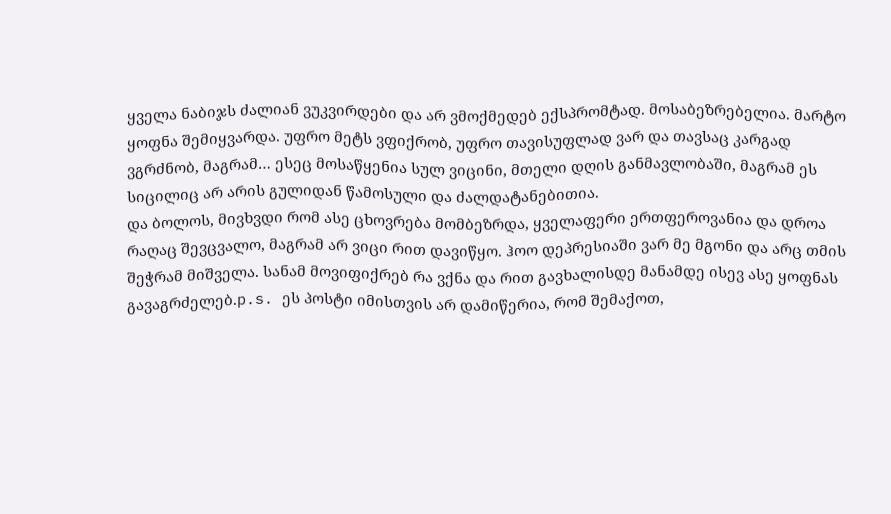ყველა ნაბიჯს ძალიან ვუკვირდები და არ ვმოქმედებ ექსპრომტად. მოსაბეზრებელია. მარტო ყოფნა შემიყვარდა. უფრო მეტს ვფიქრობ, უფრო თავისუფლად ვარ და თავსაც კარგად ვგრძნობ, მაგრამ… ესეც მოსაწყენია სულ ვიცინი, მთელი დღის განმავლობაში, მაგრამ ეს სიცილიც არ არის გულიდან წამოსული და ძალდატანებითია.
და ბოლოს, მივხვდი რომ ასე ცხოვრება მომბეზრდა, ყველაფერი ერთფეროვანია და დროა რაღაც შევცვალო, მაგრამ არ ვიცი რით დავიწყო. ჰოო დეპრესიაში ვარ მე მგონი და არც თმის შეჭრამ მიშველა. სანამ მოვიფიქრებ რა ვქნა და რით გავხალისდე მანამდე ისევ ასე ყოფნას გავაგრძელებ.p.s. ეს პოსტი იმისთვის არ დამიწერია, რომ შემაქოთ,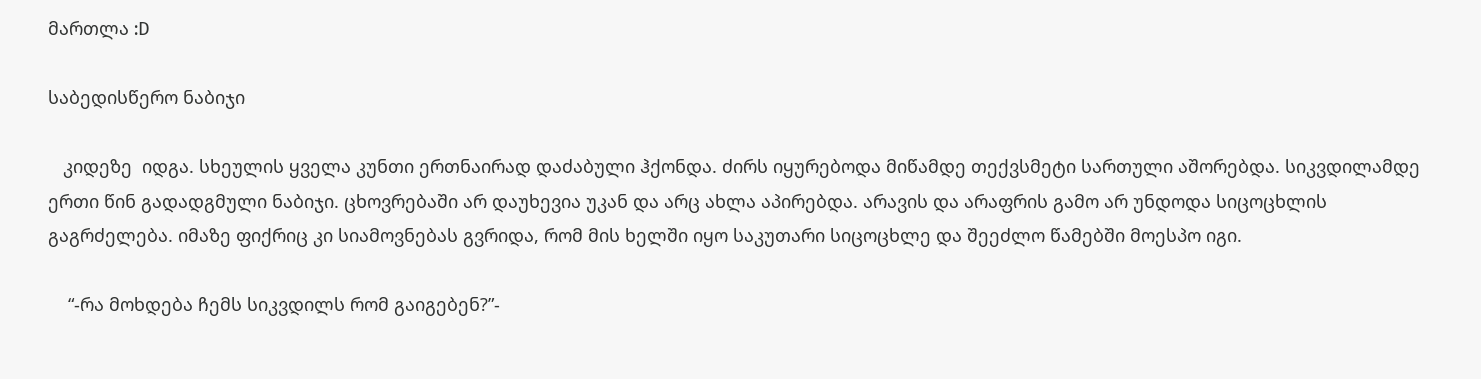მართლა :D

საბედისწერო ნაბიჯი

   კიდეზე  იდგა. სხეულის ყველა კუნთი ერთნაირად დაძაბული ჰქონდა. ძირს იყურებოდა მიწამდე თექვსმეტი სართული აშორებდა. სიკვდილამდე ერთი წინ გადადგმული ნაბიჯი. ცხოვრებაში არ დაუხევია უკან და არც ახლა აპირებდა. არავის და არაფრის გამო არ უნდოდა სიცოცხლის გაგრძელება. იმაზე ფიქრიც კი სიამოვნებას გვრიდა, რომ მის ხელში იყო საკუთარი სიცოცხლე და შეეძლო წამებში მოესპო იგი.

    “-რა მოხდება ჩემს სიკვდილს რომ გაიგებენ?”-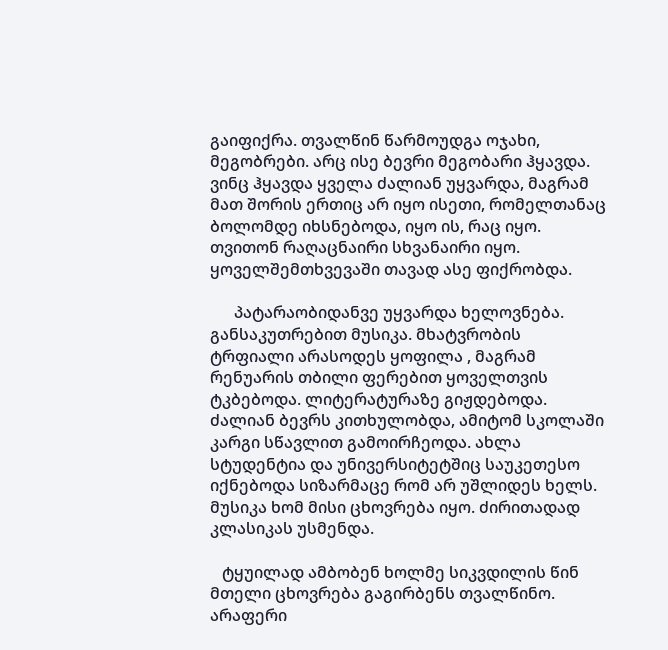გაიფიქრა. თვალწინ წარმოუდგა ოჯახი, მეგობრები. არც ისე ბევრი მეგობარი ჰყავდა. ვინც ჰყავდა ყველა ძალიან უყვარდა, მაგრამ მათ შორის ერთიც არ იყო ისეთი, რომელთანაც ბოლომდე იხსნებოდა, იყო ის, რაც იყო. თვითონ რაღაცნაირი სხვანაირი იყო. ყოველშემთხვევაში თავად ასე ფიქრობდა.

      პატარაობიდანვე უყვარდა ხელოვნება.  განსაკუთრებით მუსიკა. მხატვრობის ტრფიალი არასოდეს ყოფილა , მაგრამ რენუარის თბილი ფერებით ყოველთვის ტკბებოდა. ლიტერატურაზე გიჟდებოდა. ძალიან ბევრს კითხულობდა, ამიტომ სკოლაში კარგი სწავლით გამოირჩეოდა. ახლა სტუდენტია და უნივერსიტეტშიც საუკეთესო იქნებოდა სიზარმაცე რომ არ უშლიდეს ხელს. მუსიკა ხომ მისი ცხოვრება იყო. ძირითადად კლასიკას უსმენდა.

   ტყუილად ამბობენ ხოლმე სიკვდილის წინ მთელი ცხოვრება გაგირბენს თვალწინო. არაფერი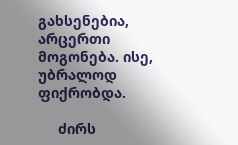გახსენებია, არცერთი მოგონება. ისე, უბრალოდ ფიქრობდა.

     ძირს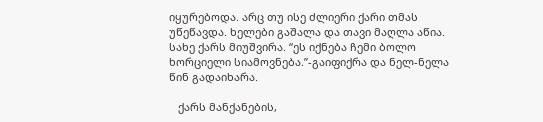იყურებოდა. არც თუ ისე ძლიერი ქარი თმას უწეწავდა. ხელები გაშალა და თავი მაღლა აწია. სახე ქარს მიუშვირა. “ეს იქნება ჩემი ბოლო ხორციელი სიამოვნება.”-გაიფიქრა და ნელ-ნელა წინ გადაიხარა.

   ქარს მანქანების,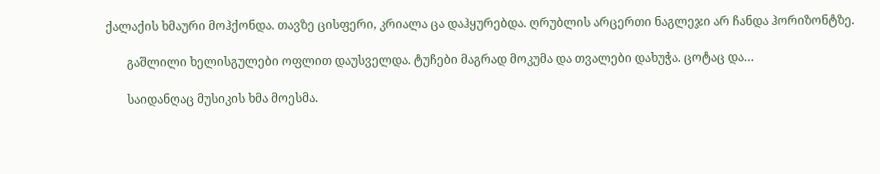ქალაქის ხმაური მოჰქონდა. თავზე ცისფერი, კრიალა ცა დაჰყურებდა. ღრუბლის არცერთი ნაგლეჯი არ ჩანდა ჰორიზონტზე.

       გაშლილი ხელისგულები ოფლით დაუსველდა. ტუჩები მაგრად მოკუმა და თვალები დახუჭა. ცოტაც და…

       საიდანღაც მუსიკის ხმა მოესმა.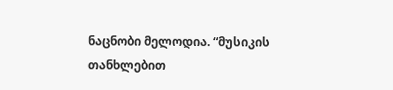ნაცნობი მელოდია. “მუსიკის თანხლებით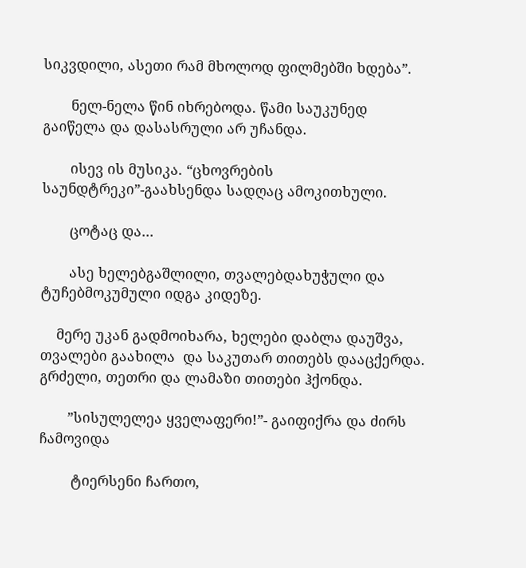სიკვდილი, ასეთი რამ მხოლოდ ფილმებში ხდება”.

       ნელ-ნელა წინ იხრებოდა. წამი საუკუნედ გაიწელა და დასასრული არ უჩანდა.

       ისევ ის მუსიკა. “ცხოვრების საუნდტრეკი”-გაახსენდა სადღაც ამოკითხული.

       ცოტაც და…

       ასე ხელებგაშლილი, თვალებდახუჭული და ტუჩებმოკუმული იდგა კიდეზე.

    მერე უკან გადმოიხარა, ხელები დაბლა დაუშვა, თვალები გაახილა  და საკუთარ თითებს დააცქერდა. გრძელი, თეთრი და ლამაზი თითები ჰქონდა.

       ”სისულელეა ყველაფერი!”- გაიფიქრა და ძირს  ჩამოვიდა

        ტიერსენი ჩართო,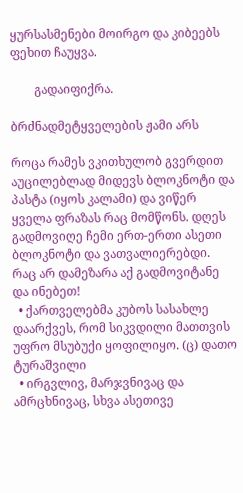ყურსასმენები მოირგო და კიბეებს ფეხით ჩაუყვა.

        გადაიფიქრა.

ბრძნადმეტყველების ჟამი არს

როცა რამეს ვკითხულობ გვერდით აუცილებლად მიდევს ბლოკნოტი და პასტა (იყოს კალამი) და ვიწერ ყველა ფრაზას რაც მომწონს. დღეს გადმოვიღე ჩემი ერთ-ერთი ასეთი ბლოკნოტი და ვათვალიერებდი. რაც არ დამეზარა აქ გადმოვიტანე და ინებეთ!
  • ქართველებმა კუბოს სასახლე დაარქვეს, რომ სიკვდილი მათთვის უფრო მსუბუქი ყოფილიყო. (ც) დათო ტურაშვილი
  • ირგვლივ, მარჯვნივაც და ამრცხნივაც, სხვა ასეთივე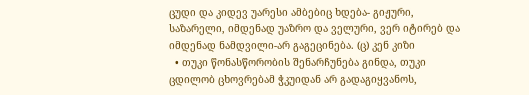ცუდი და კიდევ უარესი ამბებიც ხდება- გიჟური, საზარელი, იმდენად უაზრო და ველური, ვერ იტირებ და იმდენად ნამდვილი-არ გაგეცინება. (ც) კენ კიზი
  • თუკი წონასწორობის შენარჩუნება გინდა, თუკი ცდილობ ცხოვრებამ ჭკუიდან არ გადაგიყვანოს,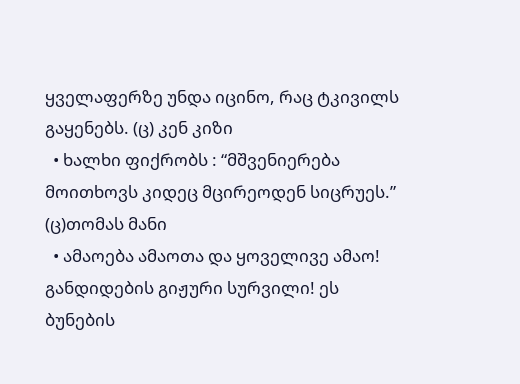ყველაფერზე უნდა იცინო, რაც ტკივილს გაყენებს. (ც) კენ კიზი
  • ხალხი ფიქრობს : “მშვენიერება მოითხოვს კიდეც მცირეოდენ სიცრუეს.” (ც)თომას მანი
  • ამაოება ამაოთა და ყოველივე ამაო! განდიდების გიჟური სურვილი! ეს ბუნების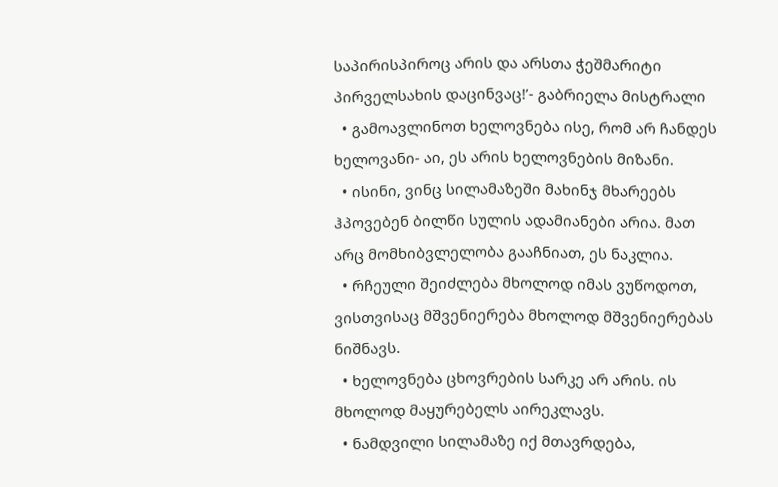საპირისპიროც არის და არსთა ჭეშმარიტი პირველსახის დაცინვაც!’- გაბრიელა მისტრალი
  • გამოავლინოთ ხელოვნება ისე, რომ არ ჩანდეს ხელოვანი- აი, ეს არის ხელოვნების მიზანი.
  • ისინი, ვინც სილამაზეში მახინჯ მხარეებს ჰპოვებენ ბილწი სულის ადამიანები არია. მათ არც მომხიბვლელობა გააჩნიათ, ეს ნაკლია.
  • რჩეული შეიძლება მხოლოდ იმას ვუწოდოთ, ვისთვისაც მშვენიერება მხოლოდ მშვენიერებას ნიშნავს.
  • ხელოვნება ცხოვრების სარკე არ არის. ის მხოლოდ მაყურებელს აირეკლავს.
  • ნამდვილი სილამაზე იქ მთავრდება,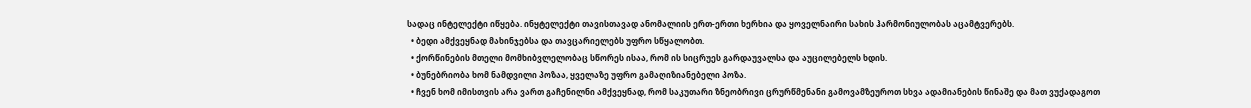სადაც ინტელექტი იწყება. ინყტელექტი თავისთავად ანომალიის ერთ-ერთი ხერხია და ყოველნაირი სახის ჰარმონიულობას აცამტვერებს.
  • ბედი ამქვეყნად მახინჯებსა და თავცარიელებს უფრო სწყალობთ.
  • ქორწინების მთელი მომხიბვლელობაც სწორეს ისაა, რომ ის სიცრუეს გარდაუვალსა და აუცილებელს ხდის.
  • ბუნებრიობა ხომ ნამდვილი პოზაა, ყველაზე უფრო გამაღიზიანებელი პოზა.
  • ჩვენ ხომ იმისთვის არა ვართ გაჩენილნი ამქვეყნად, რომ საკუთარი ზნეობრივი ცრურწმენანი გამოვამზეუროთ სხვა ადამიანების წინაშე და მათ ვუქადაგოთ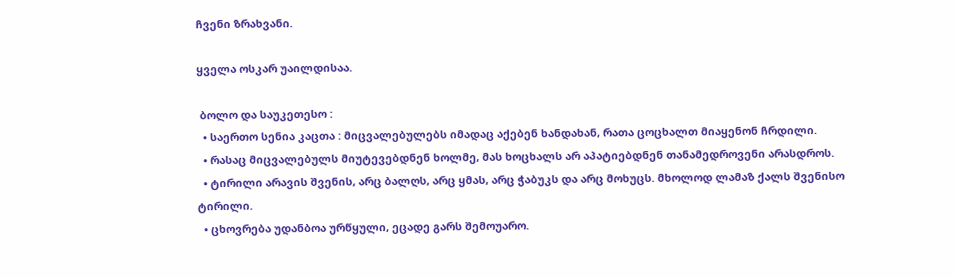ჩვენი ზრახვანი.

ყველა ოსკარ უაილდისაა.

 ბოლო და საუკეთესო :
  • საერთო სენია კაცთა : მიცვალებულებს იმადაც აქებენ ხანდახან, რათა ცოცხალთ მიაყენონ ჩრდილი.
  • რასაც მიცვალებულს მიუტევებდნენ ხოლმე, მას ხოცხალს არ აპატიებდნენ თანამედროვენი არასდროს.
  • ტირილი არავის შვენის, არც ბალღს, არც ყმას, არც ჭაბუკს და არც მოხუცს. მხოლოდ ლამაზ ქალს შვენისო ტირილი.
  • ცხოვრება უდანბოა ურწყული, ეცადე გარს შემოუარო.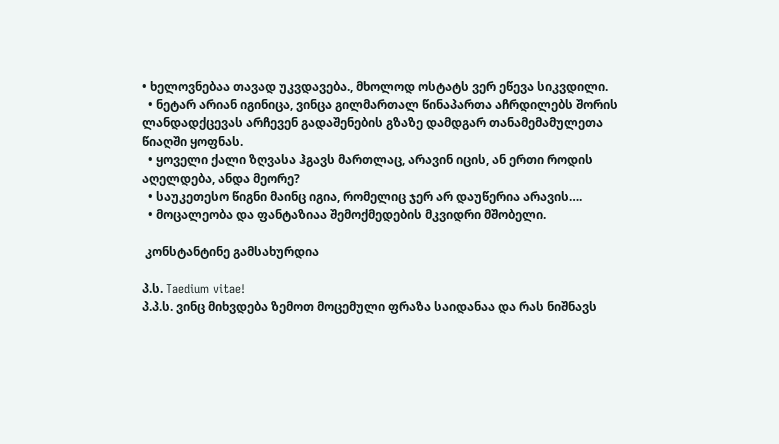• ხელოვნებაა თავად უკვდავება., მხოლოდ ოსტატს ვერ ეწევა სიკვდილი.
  • ნეტარ არიან იგინიცა, ვინცა გილმართალ წინაპართა აჩრდილებს შორის ლანდადქცევას არჩევენ გადაშენების გზაზე დამდგარ თანამემამულეთა წიაღში ყოფნას.
  • ყოველი ქალი ზღვასა ჰგავს მართლაც, არავინ იცის, ან ერთი როდის აღელდება, ანდა მეორე?
  • საუკეთესო წიგნი მაინც იგია, რომელიც ჯერ არ დაუწერია არავის….
  • მოცალეობა და ფანტაზიაა შემოქმედების მკვიდრი მშობელი.

 კონსტანტინე გამსახურდია

პ.ს. Taedium vitae!
პ.პ.ს. ვინც მიხვდება ზემოთ მოცემული ფრაზა საიდანაა და რას ნიშნავს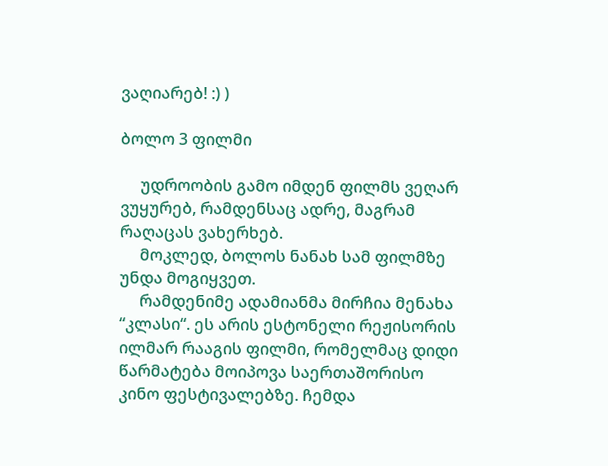ვაღიარებ! :) )

ბოლო 3 ფილმი

     უდროობის გამო იმდენ ფილმს ვეღარ ვუყურებ, რამდენსაც ადრე, მაგრამ რაღაცას ვახერხებ.
     მოკლედ, ბოლოს ნანახ სამ ფილმზე უნდა მოგიყვეთ.
     რამდენიმე ადამიანმა მირჩია მენახა “კლასი“. ეს არის ესტონელი რეჟისორის ილმარ რააგის ფილმი, რომელმაც დიდი წარმატება მოიპოვა საერთაშორისო კინო ფესტივალებზე. ჩემდა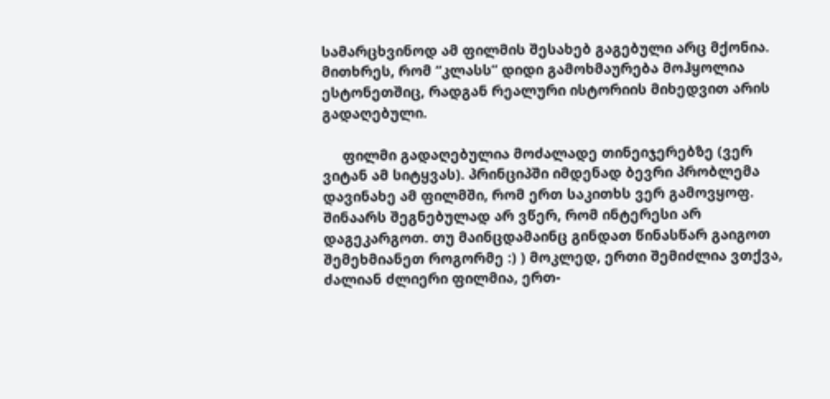სამარცხვინოდ ამ ფილმის შესახებ გაგებული არც მქონია. მითხრეს, რომ “კლასს” დიდი გამოხმაურება მოჰყოლია ესტონეთშიც, რადგან რეალური ისტორიის მიხედვით არის გადაღებული.

     ფილმი გადაღებულია მოძალადე თინეიჯერებზე (ვერ ვიტან ამ სიტყვას). პრინციპში იმდენად ბევრი პრობლემა დავინახე ამ ფილმში, რომ ერთ საკითხს ვერ გამოვყოფ. შინაარს შეგნებულად არ ვწერ, რომ ინტერესი არ დაგეკარგოთ. თუ მაინცდამაინც გინდათ წინასწარ გაიგოთ შემეხმიანეთ როგორმე :) ) მოკლედ, ერთი შემიძლია ვთქვა, ძალიან ძლიერი ფილმია, ერთ-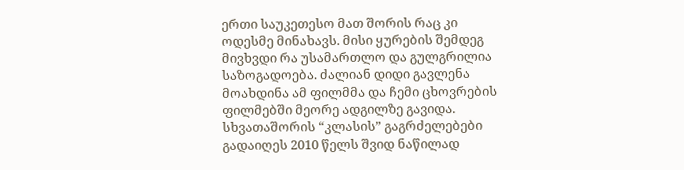ერთი საუკეთესო მათ შორის რაც კი ოდესმე მინახავს. მისი ყურების შემდეგ მივხვდი რა უსამართლო და გულგრილია საზოგადოება. ძალიან დიდი გავლენა მოახდინა ამ ფილმმა და ჩემი ცხოვრების ფილმებში მეორე ადგილზე გავიდა. სხვათაშორის “კლასის” გაგრძელებები გადაიღეს 2010 წელს შვიდ ნაწილად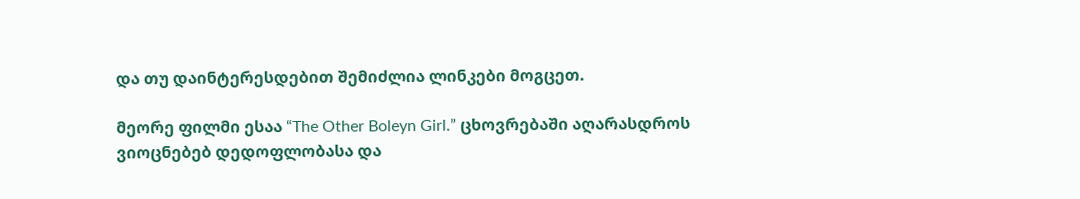და თუ დაინტერესდებით შემიძლია ლინკები მოგცეთ.

მეორე ფილმი ესაა “The Other Boleyn Girl.” ცხოვრებაში აღარასდროს ვიოცნებებ დედოფლობასა და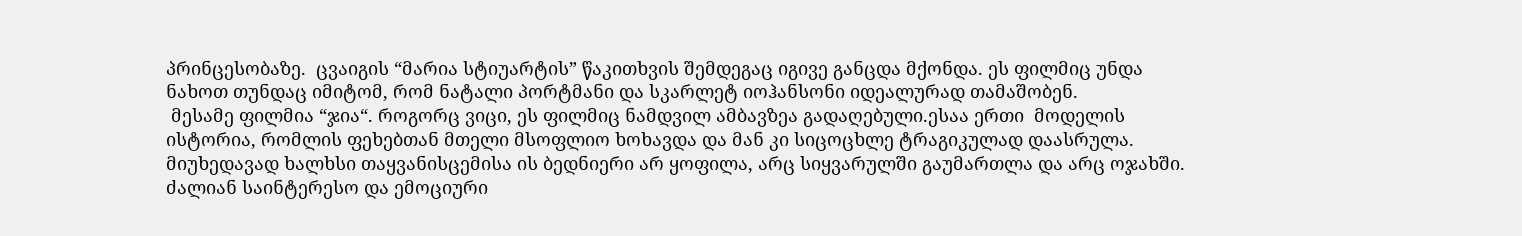პრინცესობაზე.  ცვაიგის “მარია სტიუარტის” წაკითხვის შემდეგაც იგივე განცდა მქონდა. ეს ფილმიც უნდა ნახოთ თუნდაც იმიტომ, რომ ნატალი პორტმანი და სკარლეტ იოჰანსონი იდეალურად თამაშობენ.
 მესამე ფილმია “ჯია“. როგორც ვიცი, ეს ფილმიც ნამდვილ ამბავზეა გადაღებული.ესაა ერთი  მოდელის ისტორია, რომლის ფეხებთან მთელი მსოფლიო ხოხავდა და მან კი სიცოცხლე ტრაგიკულად დაასრულა. მიუხედავად ხალხსი თაყვანისცემისა ის ბედნიერი არ ყოფილა, არც სიყვარულში გაუმართლა და არც ოჯახში. ძალიან საინტერესო და ემოციური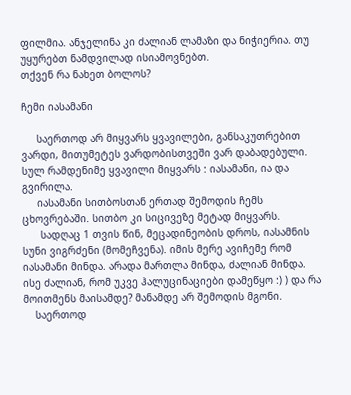ფილმია. ანჯელინა კი ძალიან ლამაზი და ნიჭიერია. თუ უყურებთ ნამდვილად ისიამოვნებთ.
თქვენ რა ნახეთ ბოლოს?

ჩემი იასამანი

     საერთოდ არ მიყვარს ყვავილები, განსაკუთრებით ვარდი, მითუმეტეს ვარდობისთვეში ვარ დაბადებული.  სულ რამდენიმე ყვავილი მიყვარს : იასამანი, ია და გვირილა.
     იასამანი სითბოსთან ერთად შემოდის ჩემს ცხოვრებაში. სითბო კი სიცივეზე მეტად მიყვარს.
      სადღაც 1 თვის წინ, მეცადინეობის დროს, იასამნის სუნი ვიგრძენი (მომეჩვენა). იმის მერე ავიჩემე რომ იასამანი მინდა. არადა მართლა მინდა, ძალიან მინდა.  ისე ძალიან, რომ უკვე ჰალუცინაციები დამეწყო :) ) და რა მოითმენს მაისამდე? მანამდე არ შემოდის მგონი.
    საერთოდ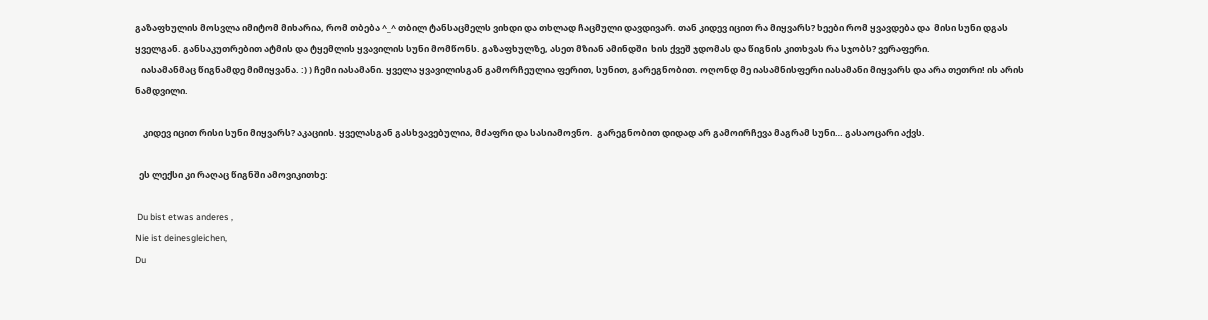გაზაფხულის მოსვლა იმიტომ მიხარია, რომ თბება ^_^ თბილ ტანსაცმელს ვიხდი და თხლად ჩაცმული დავდივარ. თან კიდევ იცით რა მიყვარს? ხეები რომ ყვავდება და  მისი სუნი დგას ყველგან. განსაკუთრებით ატმის და ტყემლის ყვავილის სუნი მომწონს. გაზაფხულზე, ასეთ მზიან ამინდში  ხის ქვეშ ჯდომას და წიგნის კითხვას რა სჯობს? ვერაფერი.
   იასამანმაც წიგნამდე მიმიყვანა. :) ) ჩემი იასამანი. ყველა ყვავილისგან გამორჩეულია ფერით, სუნით, გარეგნობით. ოღონდ მე იასამნისფერი იასამანი მიყვარს და არა თეთრი! ის არის ნამდვილი.

    კიდევ იცით რისი სუნი მიყვარს? აკაციის. ყველასგან გასხვავებულია, მძაფრი და სასიამოვნო.  გარეგნობით დიდად არ გამოირჩევა მაგრამ სუნი… გასაოცარი აქვს.

  ეს ლექსი კი რაღაც წიგნში ამოვიკითხე:

 Du bist etwas anderes ,
Nie ist deinesgleichen,
Du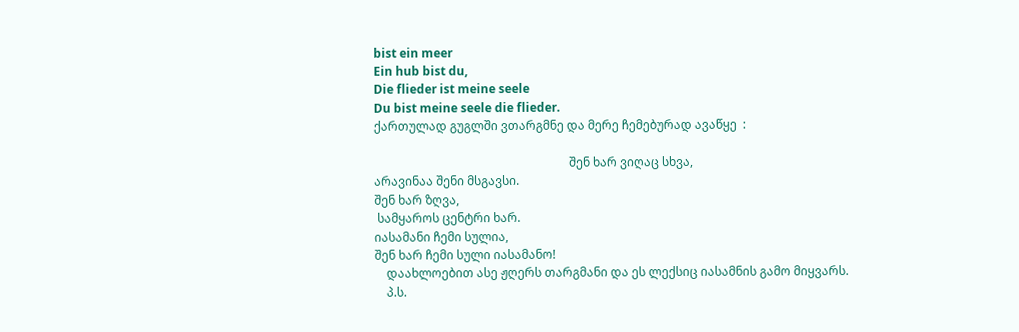bist ein meer
Ein hub bist du,
Die flieder ist meine seele
Du bist meine seele die flieder.
ქართულად გუგლში ვთარგმნე და მერე ჩემებურად ავაწყე  :

                                                                 შენ ხარ ვიღაც სხვა,
არავინაა შენი მსგავსი.
შენ ხარ ზღვა,
 სამყაროს ცენტრი ხარ.
იასამანი ჩემი სულია,
შენ ხარ ჩემი სული იასამანო!
    დაახლოებით ასე ჟღერს თარგმანი და ეს ლექსიც იასამნის გამო მიყვარს.
    პ.ს.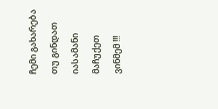ჩემი გახარება თუ გინდათ იასამანი მაჩუქეთ ვინმემ !!!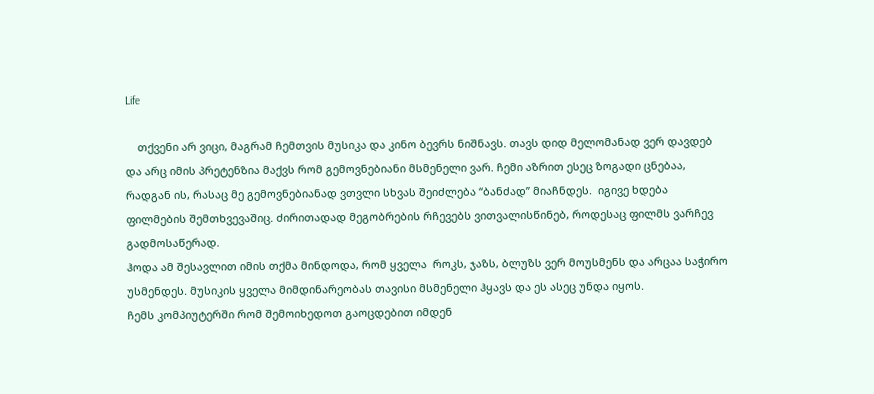Life

    თქვენი არ ვიცი, მაგრამ ჩემთვის მუსიკა და კინო ბევრს ნიშნავს. თავს დიდ მელომანად ვერ დავდებ და არც იმის პრეტენზია მაქვს რომ გემოვნებიანი მსმენელი ვარ. ჩემი აზრით ესეც ზოგადი ცნებაა, რადგან ის, რასაც მე გემოვნებიანად ვთვლი სხვას შეიძლება “ბანძად” მიაჩნდეს.  იგივე ხდება ფილმების შემთხვევაშიც. ძირითადად მეგობრების რჩევებს ვითვალისწინებ, როდესაც ფილმს ვარჩევ გადმოსაწერად.
ჰოდა ამ შესავლით იმის თქმა მინდოდა, რომ ყველა  როკს, ჯაზს, ბლუზს ვერ მოუსმენს და არცაა საჭირო უსმენდეს. მუსიკის ყველა მიმდინარეობას თავისი მსმენელი ჰყავს და ეს ასეც უნდა იყოს.
ჩემს კომპიუტერში რომ შემოიხედოთ გაოცდებით იმდენ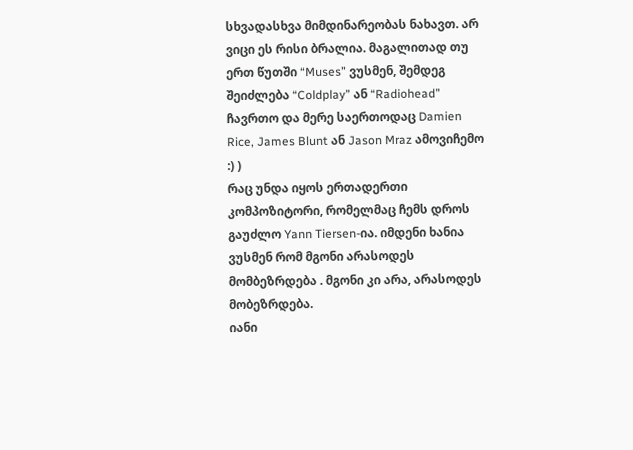სხვადასხვა მიმდინარეობას ნახავთ. არ ვიცი ეს რისი ბრალია. მაგალითად თუ ერთ წუთში “Muses” ვუსმენ, შემდეგ შეიძლება “Coldplay” ან “Radiohead” ჩავრთო და მერე საერთოდაც Damien Rice, James Blunt ან Jason Mraz ამოვიჩემო :) )
რაც უნდა იყოს ერთადერთი კომპოზიტორი, რომელმაც ჩემს დროს გაუძლო Yann Tiersen-ია. იმდენი ხანია ვუსმენ რომ მგონი არასოდეს მომბეზრდება . მგონი კი არა, არასოდეს მობეზრდება.
იანი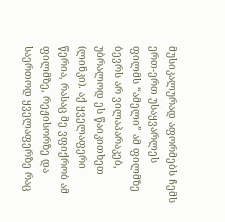მუსიკალურად აფორმებს ჩემს ერთ-ერთ უსაყვარლეს ფილმს “ამელი” ამ ფილმზე ბევრს არ ვილაპარაკებ, უბრალოდ ეს წაიკითხეთ (ლინკი). აქ ყველაფერი წერია, რასაც მე ვფიქრობ ამ ფილმზე, რეჟისორზე და საერთოდ ყველაფერზე რაც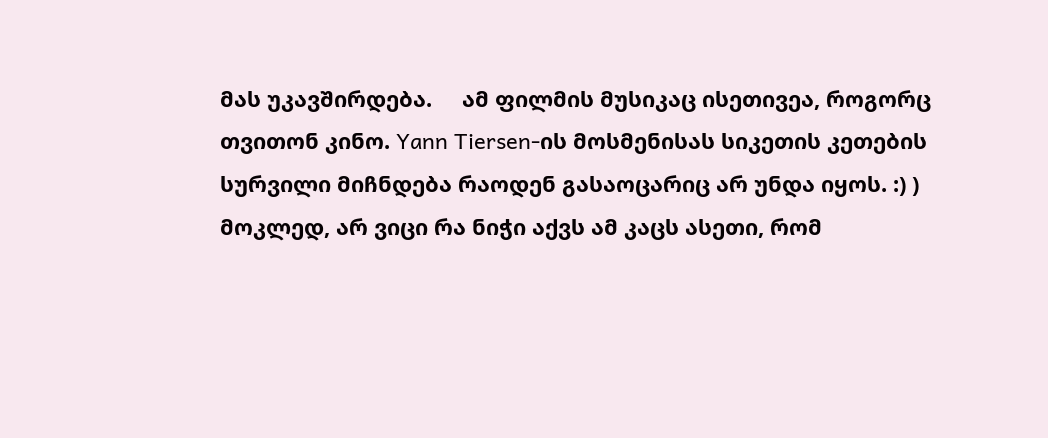მას უკავშირდება.     ამ ფილმის მუსიკაც ისეთივეა, როგორც თვითონ კინო. Yann Tiersen-ის მოსმენისას სიკეთის კეთების სურვილი მიჩნდება რაოდენ გასაოცარიც არ უნდა იყოს. :) ) მოკლედ, არ ვიცი რა ნიჭი აქვს ამ კაცს ასეთი, რომ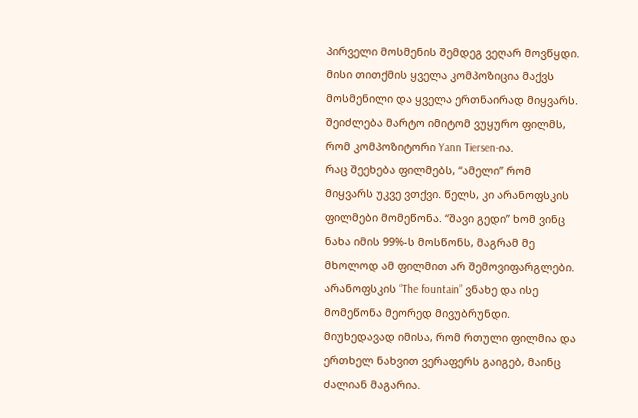პირველი მოსმენის შემდეგ ვეღარ მოვწყდი. მისი თითქმის ყველა კომპოზიცია მაქვს მოსმენილი და ყველა ერთნაირად მიყვარს. შეიძლება მარტო იმიტომ ვუყურო ფილმს, რომ კომპოზიტორი Yann Tiersen-ია.
რაც შეეხება ფილმებს, “ამელი” რომ მიყვარს უკვე ვთქვი. წელს, კი არანოფსკის ფილმები მომეწონა. “შავი გედი” ხომ ვინც ნახა იმის 99%-ს მოსწონს, მაგრამ მე მხოლოდ ამ ფილმით არ შემოვიფარგლები. არანოფსკის “The fountain” ვნახე და ისე მომეწონა მეორედ მივუბრუნდი. მიუხედავად იმისა, რომ რთული ფილმია და ერთხელ ნახვით ვერაფერს გაიგებ, მაინც ძალიან მაგარია.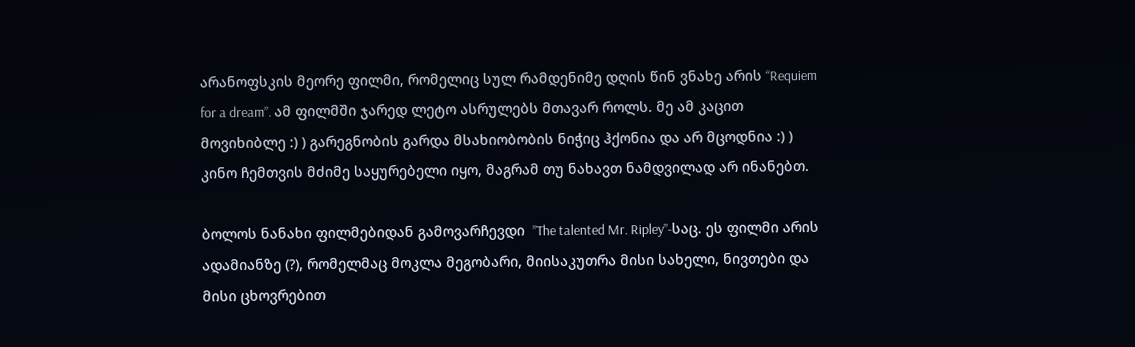არანოფსკის მეორე ფილმი, რომელიც სულ რამდენიმე დღის წინ ვნახე არის “Requiem for a dream”. ამ ფილმში ჯარედ ლეტო ასრულებს მთავარ როლს. მე ამ კაცით მოვიხიბლე :) ) გარეგნობის გარდა მსახიობობის ნიჭიც ჰქონია და არ მცოდნია :) )  კინო ჩემთვის მძიმე საყურებელი იყო, მაგრამ თუ ნახავთ ნამდვილად არ ინანებთ.

ბოლოს ნანახი ფილმებიდან გამოვარჩევდი  ”The talented Mr. Ripley”-საც. ეს ფილმი არის ადამიანზე (?), რომელმაც მოკლა მეგობარი, მიისაკუთრა მისი სახელი, ნივთები და მისი ცხოვრებით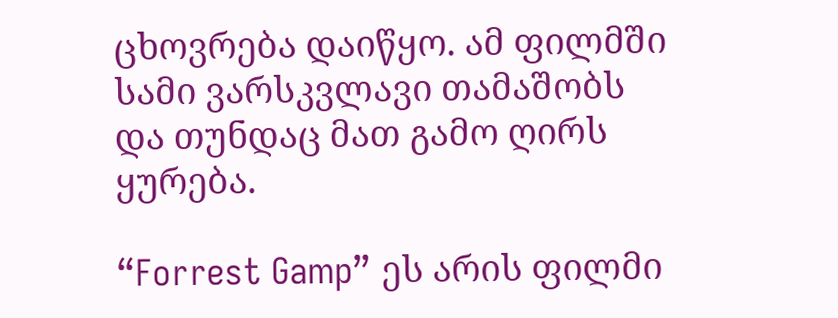ცხოვრება დაიწყო. ამ ფილმში სამი ვარსკვლავი თამაშობს და თუნდაც მათ გამო ღირს ყურება.

“Forrest Gamp” ეს არის ფილმი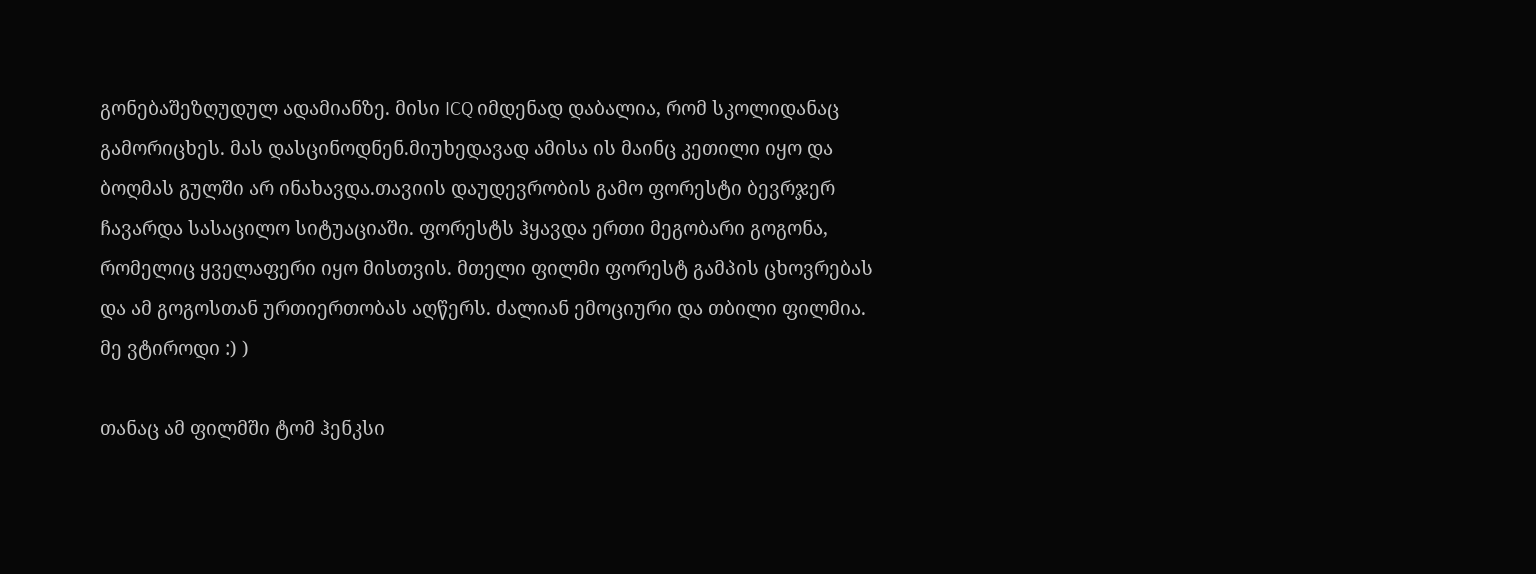გონებაშეზღუდულ ადამიანზე. მისი ICQ იმდენად დაბალია, რომ სკოლიდანაც გამორიცხეს. მას დასცინოდნენ.მიუხედავად ამისა ის მაინც კეთილი იყო და ბოღმას გულში არ ინახავდა.თავიის დაუდევრობის გამო ფორესტი ბევრჯერ ჩავარდა სასაცილო სიტუაციაში. ფორესტს ჰყავდა ერთი მეგობარი გოგონა, რომელიც ყველაფერი იყო მისთვის. მთელი ფილმი ფორესტ გამპის ცხოვრებას და ამ გოგოსთან ურთიერთობას აღწერს. ძალიან ემოციური და თბილი ფილმია. მე ვტიროდი :) )

თანაც ამ ფილმში ტომ ჰენკსი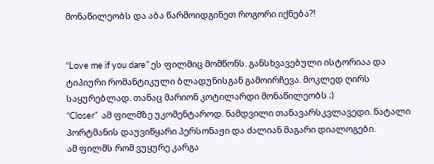მონაწილეობს და აბა წარმოიდგინეთ როგორი იქნება?!


“Love me if you dare” ეს ფილმიც მომწონს. განსხვავებული ისტორიაა და ტიპიური რომანტიკული ბლადუნისგან გამოირჩევა. მოკლედ ღირს საყურებლად. თანაც მარიონ კოტილარდი მონაწილეობს ;)
“Closer”  ამ ფილმზე უკომენტაროდ. ნამდვილი თანავარსკვლავედი. ნატალი პორტმანის დაუვიწყარი პერსონაჟი და ძალიან მაგარი დიალოგები.
ამ ფილმს რომ ვუყურე კარგა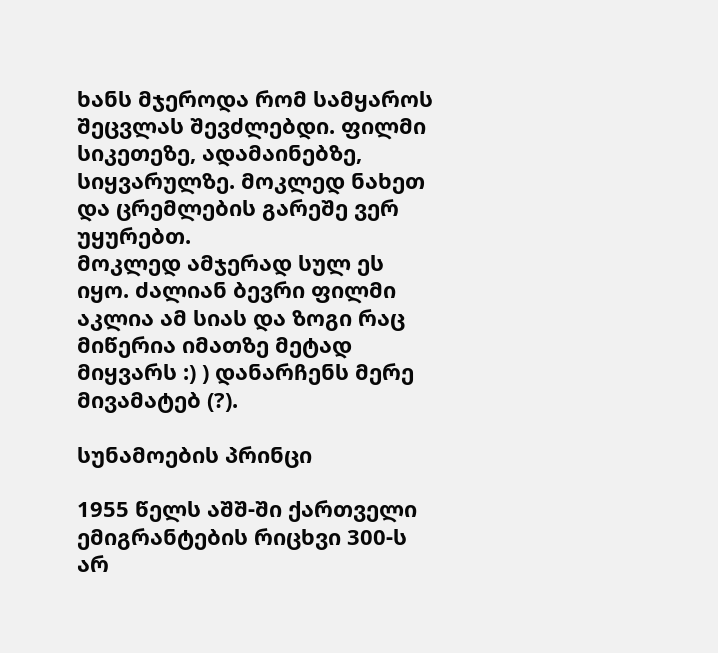ხანს მჯეროდა რომ სამყაროს შეცვლას შევძლებდი. ფილმი სიკეთეზე, ადამაინებზე, სიყვარულზე. მოკლედ ნახეთ და ცრემლების გარეშე ვერ უყურებთ.
მოკლედ ამჯერად სულ ეს იყო. ძალიან ბევრი ფილმი აკლია ამ სიას და ზოგი რაც მიწერია იმათზე მეტად მიყვარს :) ) დანარჩენს მერე მივამატებ (?).

სუნამოების პრინცი

1955 წელს აშშ-ში ქართველი ემიგრანტების რიცხვი 300-ს არ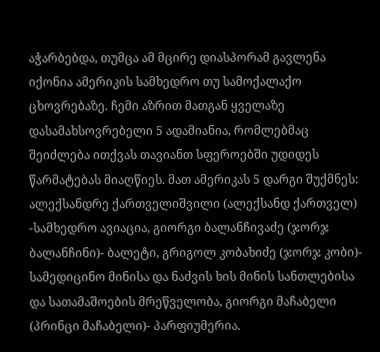აჭარბებდა, თუმცა ამ მცირე დიასპორამ გავლენა იქონია ამერიკის სამხედრო თუ სამოქალაქო ცხოვრებაზე. ჩემი აზრით მათგან ყველაზე დასამახსოვრებელი 5 ადამიანია, რომლებმაც შეიძლება ითქვას თავიანთ სფეროებში უდიდეს წარმატებას მიაღწიეს. მათ ამერიკას 5 დარგი შუქმნეს: ალექსანდრე ქართველიშვილი (ალექსანდ ქართველ) -სამხედრო ავიაცია, გიორგი ბალანჩივაძე (ჯორჯ ბალანჩინი)- ბალეტი, გრიგოლ კობახიძე (ჯორჯ კობი)- სამედიცინო მინისა და ნაძვის ხის მინის სანთლებისა და სათამაშოების მრეწველობა, გიორგი მაჩაბელი (პრინცი მაჩაბელი)- პარფიუმერია.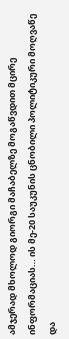ამჯერად მხოლოდ გიორგი მაჩაბელზე მოგაწვდით მცირე ინფორმაციას… ის მე-20 საუკუნის ცნობილი პოლიტიკური მოღვაწე და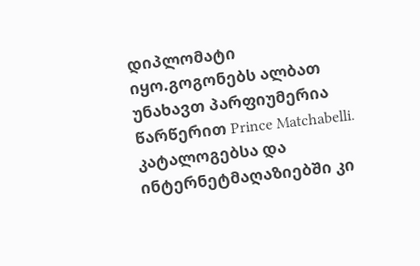დიპლომატი იყო.გოგონებს ალბათ უნახავთ პარფიუმერია წარწერით Prince Matchabelli. კატალოგებსა და ინტერნეტმაღაზიებში კი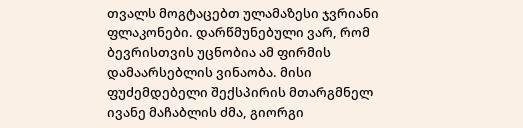თვალს მოგტაცებთ ულამაზესი ჯვრიანი ფლაკონები. დარწმუნებული ვარ, რომ ბევრისთვის უცნობია ამ ფირმის დამაარსებლის ვინაობა. მისი ფუძემდებელი შექსპირის მთარგმნელ ივანე მაჩაბლის ძმა, გიორგი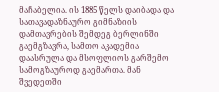მაჩაბელია. ის 1885 წელს დაიბადა და სათავადაზნაურო გიმნაზიის დამთავრების შემდეგ ბერლინში გაემგზავრა, სამთო აკადემია დაასრულა და მსოფლიოს გარშემო სამოგზაუროდ გაემართა. მან შვედეთში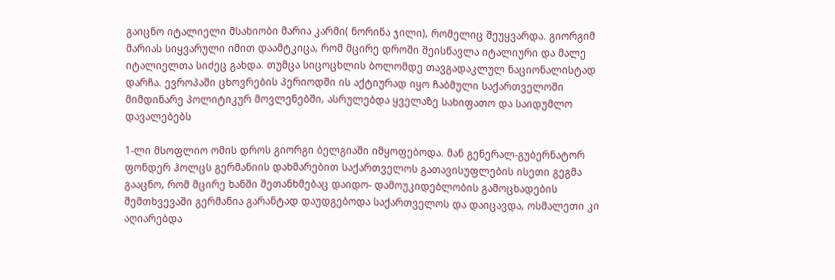გაიცნო იტალიელი მსახიობი მარია კარმი( ნორინა ჯილი), რომელიც შეუყვარდა. გიორგიმ მარიას სიყვარული იმით დაამტკიცა, რომ მცირე დროში შეისწავლა იტალიური და მალე იტალიელთა სიძეც გახდა. თუმცა სიცოცხლის ბოლომდე თავგადაკლულ ნაციონალისტად დარჩა. ევროპაში ცხოვრების პერიოდში ის აქტიურად იყო ჩაბმული საქართველოში მიმდინარე პოლიტიკურ მოვლენებში, ასრულებდა ყველაზე სახიფათო და საიდუმლო დავალებებს

1-ლი მსოფლიო ომის დროს გიორგი ბელგიაში იმყოფებოდა. მან გენერალ-გუბერნატორ ფონდერ ჰოლცს გერმანიის დახმარებით საქართველოს გათავისუფლების ისეთი გეგმა გააცნო, რომ მცირე ხანში შეთანხმებაც დაიდო- დამოუკიდებლობის გამოცხადების შემთხვევაში გერმანია გარანტად დაუდგებოდა საქართველოს და დაიცავდა, ოსმალეთი კი აღიარებდა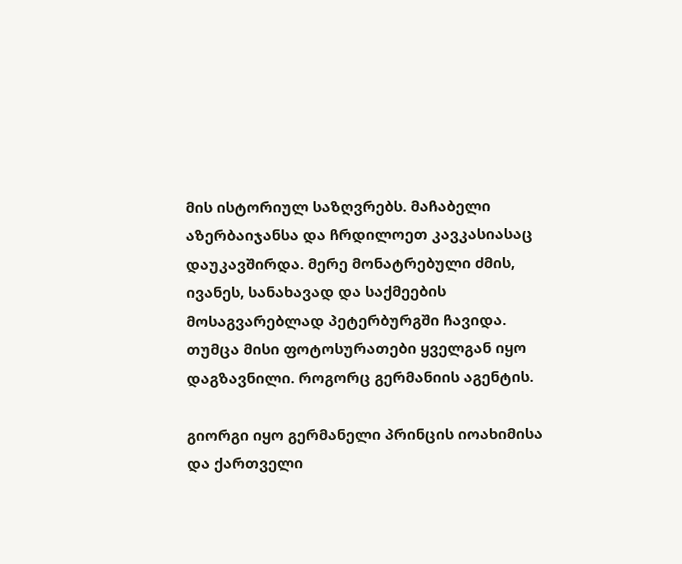მის ისტორიულ საზღვრებს. მაჩაბელი აზერბაიჯანსა და ჩრდილოეთ კავკასიასაც დაუკავშირდა. მერე მონატრებული ძმის, ივანეს, სანახავად და საქმეების მოსაგვარებლად პეტერბურგში ჩავიდა. თუმცა მისი ფოტოსურათები ყველგან იყო დაგზავნილი. როგორც გერმანიის აგენტის.

გიორგი იყო გერმანელი პრინცის იოახიმისა და ქართველი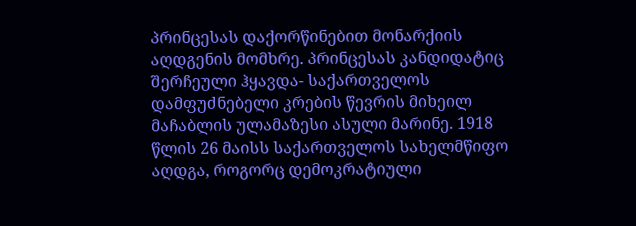პრინცესას დაქორწინებით მონარქიის აღდგენის მომხრე. პრინცესას კანდიდატიც შერჩეული ჰყავდა- საქართველოს დამფუძნებელი კრების წევრის მიხეილ მაჩაბლის ულამაზესი ასული მარინე. 1918 წლის 26 მაისს საქართველოს სახელმწიფო აღდგა, როგორც დემოკრატიული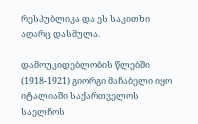რესპუბლიკა და ეს საკითხი აღარც დასმულა.

დამოუკიდებლობის წლებში (1918-1921) გიორგი მაჩაბელი იყო იტალიაში საქართველოს საელჩოს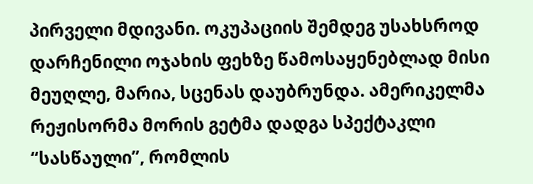პირველი მდივანი. ოკუპაციის შემდეგ უსახსროდ დარჩენილი ოჯახის ფეხზე წამოსაყენებლად მისი მეუღლე, მარია, სცენას დაუბრუნდა. ამერიკელმა რეჟისორმა მორის გეტმა დადგა სპექტაკლი “სასწაული”, რომლის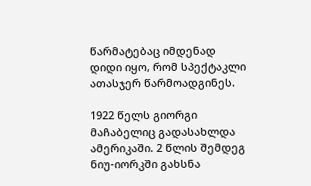წარმატებაც იმდენად დიდი იყო, რომ სპექტაკლი ათასჯერ წარმოადგინეს.

1922 წელს გიორგი მაჩაბელიც გადასახლდა ამერიკაში. 2 წლის შემდეგ ნიუ-იორკში გახსნა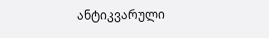ანტიკვარული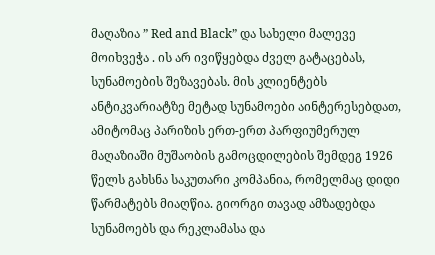მაღაზია ” Red and Black” და სახელი მალევე მოიხვეჭა . ის არ ივიწყებდა ძველ გატაცებას, სუნამოების შეზავებას. მის კლიენტებს ანტიკვარიატზე მეტად სუნამოები აინტერესებდათ, ამიტომაც პარიზის ერთ-ერთ პარფიუმერულ მაღაზიაში მუშაობის გამოცდილების შემდეგ 1926 წელს გახსნა საკუთარი კომპანია, რომელმაც დიდი წარმატებს მიაღწია. გიორგი თავად ამზადებდა სუნამოებს და რეკლამასა და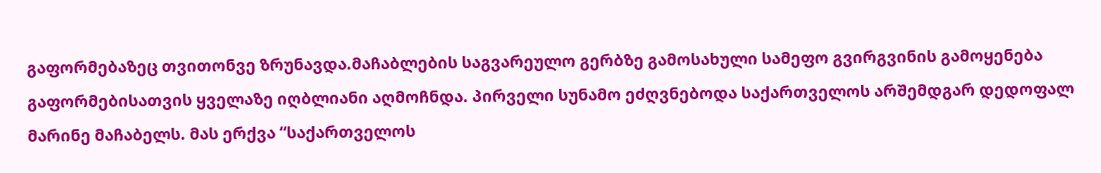გაფორმებაზეც თვითონვე ზრუნავდა.მაჩაბლების საგვარეულო გერბზე გამოსახული სამეფო გვირგვინის გამოყენება გაფორმებისათვის ყველაზე იღბლიანი აღმოჩნდა. პირველი სუნამო ეძღვნებოდა საქართველოს არშემდგარ დედოფალ მარინე მაჩაბელს. მას ერქვა “საქართველოს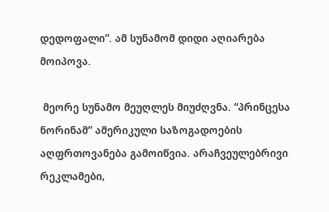დედოფალი”. ამ სუნამომ დიდი აღიარება მოიპოვა.

 მეორე სუნამო მეუღლეს მიუძღვნა. “პრინცესა ნორინამ” ამერიკული საზოგადოების აღფრთოვანება გამოიწვია. არაჩვეულებრივი რეკლამები,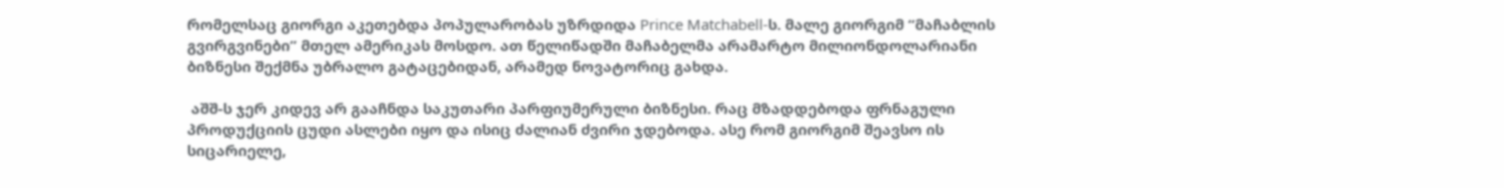რომელსაც გიორგი აკეთებდა პოპულარობას უზრდიდა Prince Matchabell-ს. მალე გიორგიმ “მაჩაბლის გვირგვინები” მთელ ამერიკას მოსდო. ათ წელიწადში მაჩაბელმა არამარტო მილიონდოლარიანი ბიზნესი შექმნა უბრალო გატაცებიდან, არამედ ნოვატორიც გახდა.

 აშშ-ს ჯერ კიდევ არ გააჩნდა საკუთარი პარფიუმერული ბიზნესი. რაც მზადდებოდა ფრნაგული პროდუქციის ცუდი ასლები იყო და ისიც ძალიან ძვირი ჯდებოდა. ასე რომ გიორგიმ შეავსო ის სიცარიელე,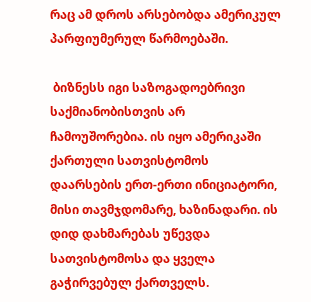რაც ამ დროს არსებობდა ამერიკულ პარფიუმერულ წარმოებაში.

 ბიზნესს იგი საზოგადოებრივი საქმიანობისთვის არ ჩამოუშორებია. ის იყო ამერიკაში ქართული სათვისტომოს დაარსების ერთ-ერთი ინიციატორი, მისი თავმჯდომარე, ხაზინადარი. ის დიდ დახმარებას უწევდა სათვისტომოსა და ყველა გაჭირვებულ ქართველს.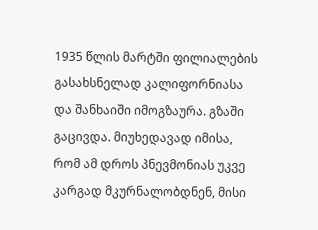1935 წლის მარტში ფილიალების გასახსნელად კალიფორნიასა და შანხაიში იმოგზაურა. გზაში გაცივდა. მიუხედავად იმისა, რომ ამ დროს პნევმონიას უკვე კარგად მკურნალობდნენ, მისი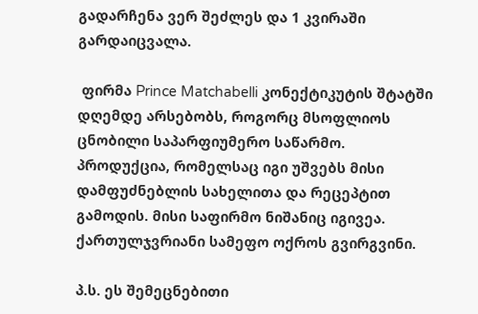გადარჩენა ვერ შეძლეს და 1 კვირაში გარდაიცვალა.

 ფირმა Prince Matchabelli კონექტიკუტის შტატში დღემდე არსებობს, როგორც მსოფლიოს ცნობილი საპარფიუმერო საწარმო. პროდუქცია, რომელსაც იგი უშვებს მისი დამფუძნებლის სახელითა და რეცეპტით გამოდის. მისი საფირმო ნიშანიც იგივეა. ქართულჯვრიანი სამეფო ოქროს გვირგვინი.

პ.ს. ეს შემეცნებითი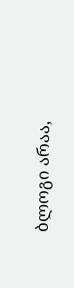ბლოგი არაა,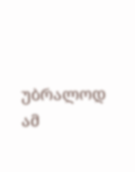უბრალოდ ამ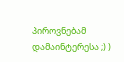პიროვნებამ დამაინტერესა ;) )